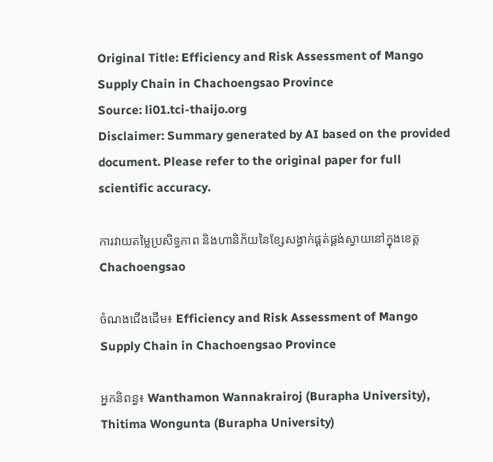Original Title: Efficiency and Risk Assessment of Mango Supply Chain in Chachoengsao Province
Source: li01.tci-thaijo.org
Disclaimer: Summary generated by AI based on the provided document. Please refer to the original paper for full scientific accuracy.

ការវាយតម្លៃប្រសិទ្ធភាព និងហានិភ័យនៃខ្សែសង្វាក់ផ្គត់ផ្គង់ស្វាយនៅក្នុងខេត្ត Chachoengsao

ចំណងជើងដើម៖ Efficiency and Risk Assessment of Mango Supply Chain in Chachoengsao Province

អ្នកនិពន្ធ៖ Wanthamon Wannakrairoj (Burapha University), Thitima Wongunta (Burapha University)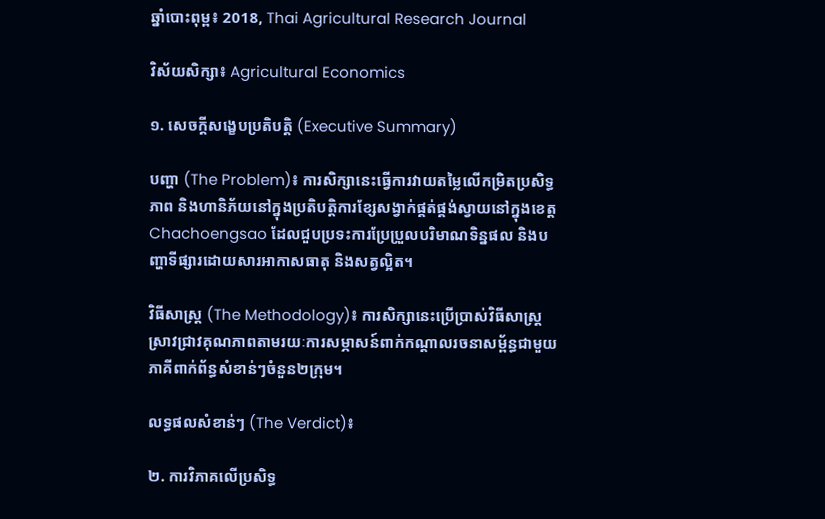ឆ្នាំបោះពុម្ព៖ 2018, Thai Agricultural Research Journal

វិស័យសិក្សា៖ Agricultural Economics

១. សេចក្តីសង្ខេបប្រតិបត្តិ (Executive Summary)

បញ្ហា (The Problem)៖ ការសិក្សានេះធ្វើការវាយតម្លៃលើកម្រិតប្រសិទ្ធភាព និងហានិភ័យនៅក្នុងប្រតិបត្តិការខ្សែសង្វាក់ផ្គត់ផ្គង់ស្វាយនៅក្នុងខេត្ត Chachoengsao ដែលជួបប្រទះការប្រែប្រួលបរិមាណទិន្នផល និងបញ្ហាទីផ្សារដោយសារអាកាសធាតុ និងសត្វល្អិត។

វិធីសាស្ត្រ (The Methodology)៖ ការសិក្សានេះប្រើប្រាស់វិធីសាស្ត្រស្រាវជ្រាវគុណភាពតាមរយៈការសម្ភាសន៍ពាក់កណ្តាលរចនាសម្ព័ន្ធជាមួយភាគីពាក់ព័ន្ធសំខាន់ៗចំនួន២ក្រុម។

លទ្ធផលសំខាន់ៗ (The Verdict)៖

២. ការវិភាគលើប្រសិទ្ធ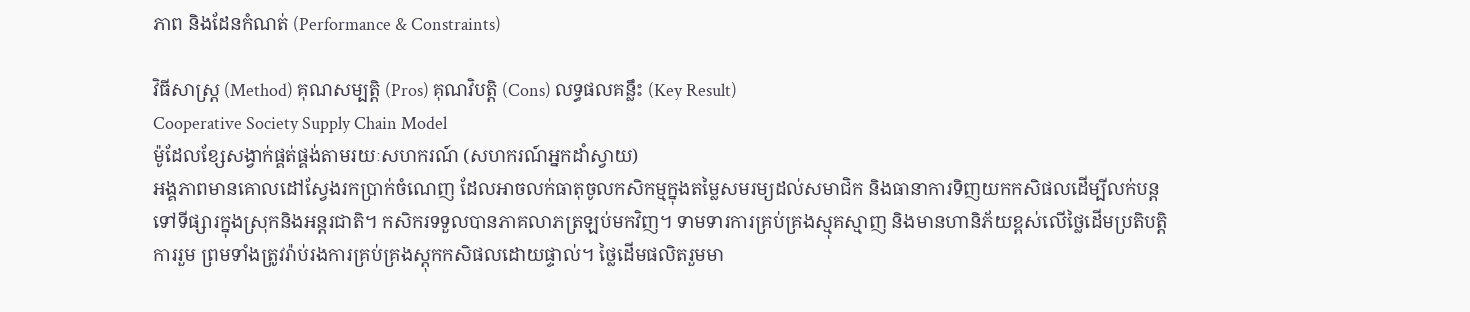ភាព និងដែនកំណត់ (Performance & Constraints)

វិធីសាស្ត្រ (Method) គុណសម្បត្តិ (Pros) គុណវិបត្តិ (Cons) លទ្ធផលគន្លឹះ (Key Result)
Cooperative Society Supply Chain Model
ម៉ូដែលខ្សែសង្វាក់ផ្គត់ផ្គង់តាមរយៈសហករណ៍ (សហករណ៍អ្នកដាំស្វាយ)
អង្គភាពមានគោលដៅស្វែងរកប្រាក់ចំណេញ ដែលអាចលក់ធាតុចូលកសិកម្មក្នុងតម្លៃសមរម្យដល់សមាជិក និងធានាការទិញយកកសិផលដើម្បីលក់បន្តទៅទីផ្សារក្នុងស្រុកនិងអន្តរជាតិ។ កសិករទទួលបានភាគលាភត្រឡប់មកវិញ។ ទាមទារការគ្រប់គ្រងស្មុគស្មាញ និងមានហានិភ័យខ្ពស់លើថ្លៃដើមប្រតិបត្តិការរួម ព្រមទាំងត្រូវរ៉ាប់រងការគ្រប់គ្រងស្តុកកសិផលដោយផ្ទាល់។ ថ្លៃដើមផលិតរួមមា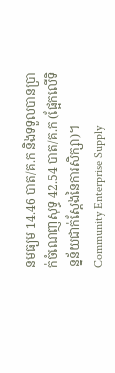នមធ្យម 14.46 បាត/គ.ក និងទទួលបានប្រាក់ចំណេញសុទ្ធ 42.54 បាត/គ.ក (ផ្អែកលើទិន្នន័យជាក់ស្តែងនៃការសិក្សា)។
Community Enterprise Supply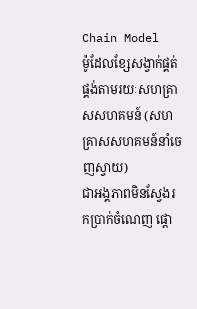Chain Model
ម៉ូដែលខ្សែសង្វាក់ផ្គត់ផ្គង់តាមរយៈសហគ្រាសសហគមន៍ (សហគ្រាសសហគមន៍នាំចេញស្វាយ)
ជាអង្គភាពមិនស្វែងរកប្រាក់ចំណេញ ផ្តោ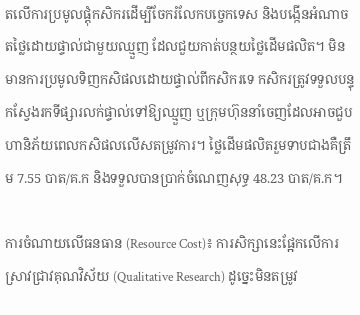តលើការប្រមូលផ្តុំកសិករដើម្បីចែករំលែកបច្ចេកទេស និងបង្កើនអំណាចតថ្លៃដោយផ្ទាល់ជាមួយឈ្មួញ ដែលជួយកាត់បន្ថយថ្លៃដើមផលិត។ មិនមានការប្រមូលទិញកសិផលដោយផ្ទាល់ពីកសិករទេ កសិករត្រូវទទួលបន្ទុកស្វែងរកទីផ្សារលក់ផ្ទាល់ទៅឱ្យឈ្មួញ ឬក្រុមហ៊ុននាំចេញដែលអាចជួបហានិភ័យពេលកសិផលលើសតម្រូវការ។ ថ្លៃដើមផលិតរួមទាបជាងគឺត្រឹម 7.55 បាត/គ.ក និងទទួលបានប្រាក់ចំណេញសុទ្ធ 48.23 បាត/គ.ក។

ការចំណាយលើធនធាន (Resource Cost)៖ ការសិក្សានេះផ្អែកលើការស្រាវជ្រាវគុណវិស័យ (Qualitative Research) ដូច្នេះមិនតម្រូវ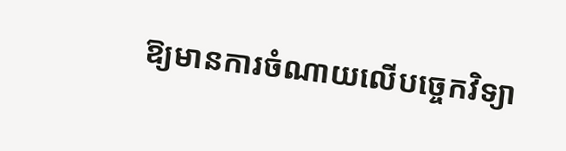ឱ្យមានការចំណាយលើបច្ចេកវិទ្យា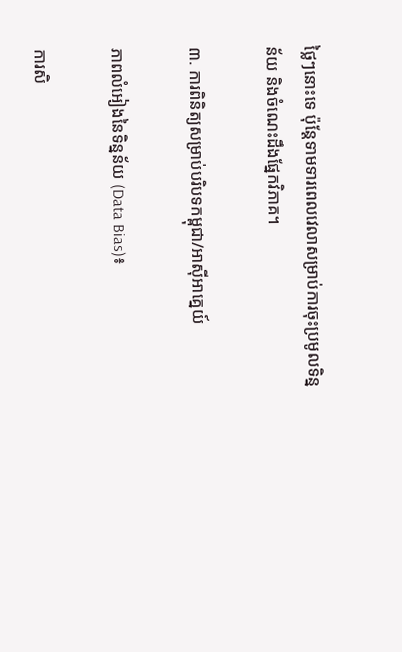ថ្លៃៗនោះទេ ប៉ុន្តែទាមទារពេលវេលាសម្រាប់ការចុះប្រមូលទិន្នន័យ និងចំណេះដឹងផ្នែកវិភាគ។

៣. ការពិនិត្យសម្រាប់បរិបទកម្ពុជា/អាស៊ីអាគ្នេយ៍

ភាពលំអៀងនៃទិន្នន័យ (Data Bias)៖

ការសិ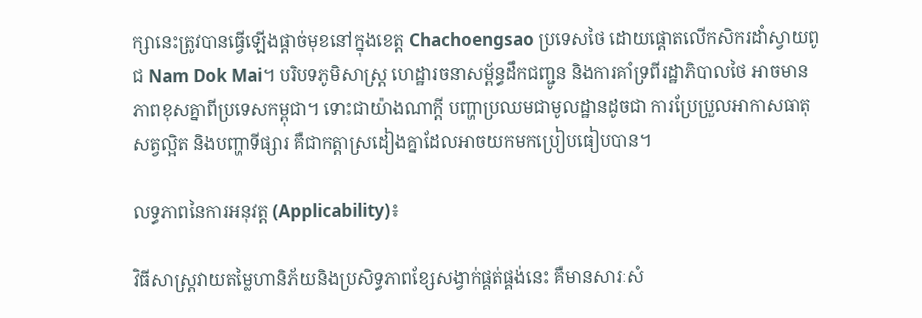ក្សានេះត្រូវបានធ្វើឡើងផ្តាច់មុខនៅក្នុងខេត្ត Chachoengsao ប្រទេសថៃ ដោយផ្តោតលើកសិករដាំស្វាយពូជ Nam Dok Mai។ បរិបទភូមិសាស្ត្រ ហេដ្ឋារចនាសម្ព័ន្ធដឹកជញ្ជូន និងការគាំទ្រពីរដ្ឋាភិបាលថៃ អាចមានភាពខុសគ្នាពីប្រទេសកម្ពុជា។ ទោះជាយ៉ាងណាក្តី បញ្ហាប្រឈមជាមូលដ្ឋានដូចជា ការប្រែប្រួលអាកាសធាតុ សត្វល្អិត និងបញ្ហាទីផ្សារ គឺជាកត្តាស្រដៀងគ្នាដែលអាចយកមកប្រៀបធៀបបាន។

លទ្ធភាពនៃការអនុវត្ត (Applicability)៖

វិធីសាស្ត្រវាយតម្លៃហានិភ័យនិងប្រសិទ្ធភាពខ្សែសង្វាក់ផ្គត់ផ្គង់នេះ គឺមានសារៈសំ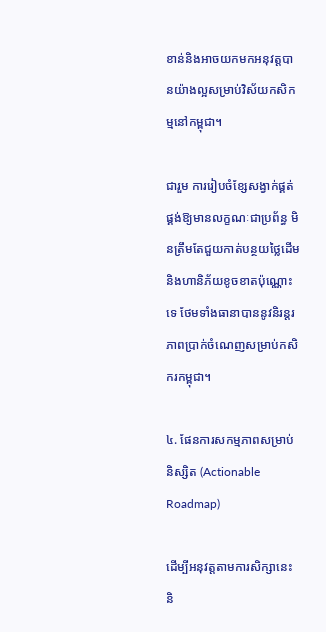ខាន់និងអាចយកមកអនុវត្តបានយ៉ាងល្អសម្រាប់វិស័យកសិកម្មនៅកម្ពុជា។

ជារួម ការរៀបចំខ្សែសង្វាក់ផ្គត់ផ្គង់ឱ្យមានលក្ខណៈជាប្រព័ន្ធ មិនត្រឹមតែជួយកាត់បន្ថយថ្លៃដើម និងហានិភ័យខូចខាតប៉ុណ្ណោះទេ ថែមទាំងធានាបាននូវនិរន្តរភាពប្រាក់ចំណេញសម្រាប់កសិករកម្ពុជា។

៤. ផែនការសកម្មភាពសម្រាប់និស្សិត (Actionable Roadmap)

ដើម្បីអនុវត្តតាមការសិក្សានេះ និ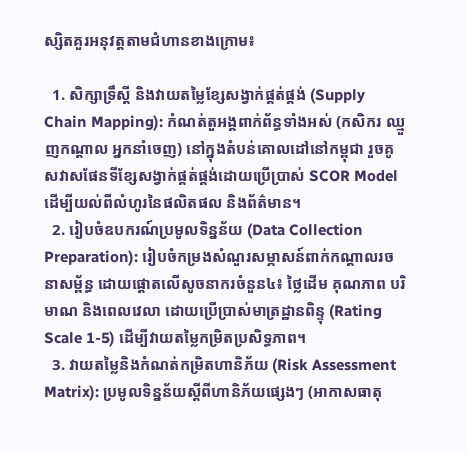ស្សិតគួរអនុវត្តតាមជំហានខាងក្រោម៖

  1. សិក្សាទ្រឹស្តី និងវាយតម្លៃខ្សែសង្វាក់ផ្គត់ផ្គង់ (Supply Chain Mapping): កំណត់តួអង្គពាក់ព័ន្ធទាំងអស់ (កសិករ ឈ្មួញកណ្តាល អ្នកនាំចេញ) នៅក្នុងតំបន់គោលដៅនៅកម្ពុជា រួចគូសវាសផែនទីខ្សែសង្វាក់ផ្គត់ផ្គង់ដោយប្រើប្រាស់ SCOR Model ដើម្បីយល់ពីលំហូរនៃផលិតផល និងព័ត៌មាន។
  2. រៀបចំឧបករណ៍ប្រមូលទិន្នន័យ (Data Collection Preparation): រៀបចំកម្រងសំណួរសម្ភាសន៍ពាក់កណ្តាលរចនាសម្ព័ន្ធ ដោយផ្តោតលើសូចនាករចំនួន៤៖ ថ្លៃដើម គុណភាព បរិមាណ និងពេលវេលា ដោយប្រើប្រាស់មាត្រដ្ឋានពិន្ទុ (Rating Scale 1-5) ដើម្បីវាយតម្លៃកម្រិតប្រសិទ្ធភាព។
  3. វាយតម្លៃនិងកំណត់កម្រិតហានិភ័យ (Risk Assessment Matrix): ប្រមូលទិន្នន័យស្តីពីហានិភ័យផ្សេងៗ (អាកាសធាតុ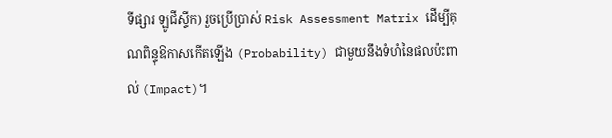ទីផ្សារ ឡូជីស្ទីក) រួចប្រើប្រាស់ Risk Assessment Matrix ដើម្បីគុណពិន្ទុឱកាសកើតឡើង (Probability) ជាមួយនឹងទំហំនៃផលប៉ះពាល់ (Impact)។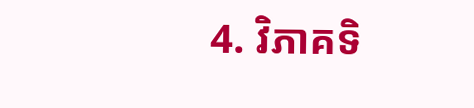4. វិភាគទិ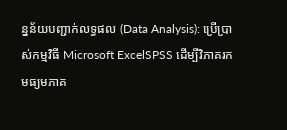ន្នន័យបញ្ជាក់លទ្ធផល (Data Analysis): ប្រើប្រាស់កម្មវិធី Microsoft ExcelSPSS ដើម្បីវិភាគរកមធ្យមភាគ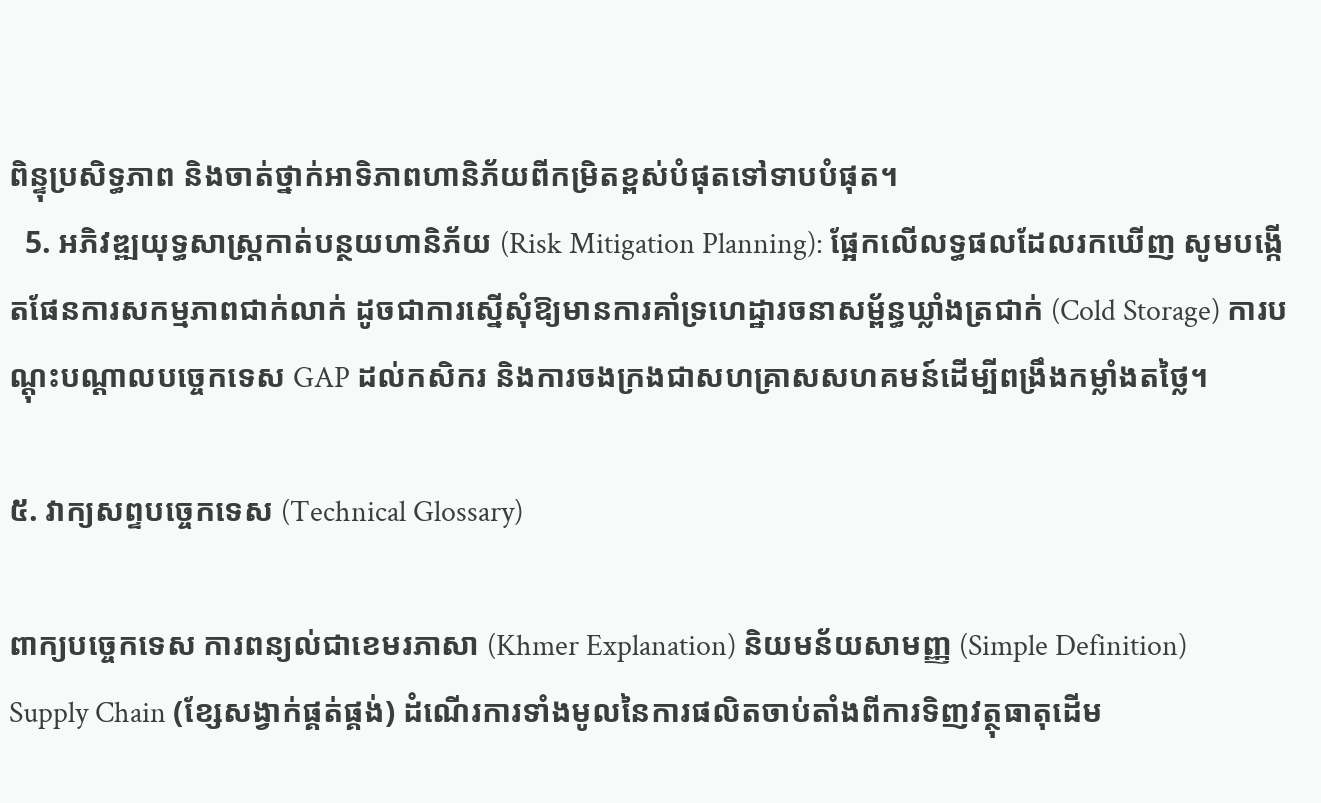ពិន្ទុប្រសិទ្ធភាព និងចាត់ថ្នាក់អាទិភាពហានិភ័យពីកម្រិតខ្ពស់បំផុតទៅទាបបំផុត។
  5. អភិវឌ្ឍយុទ្ធសាស្ត្រកាត់បន្ថយហានិភ័យ (Risk Mitigation Planning): ផ្អែកលើលទ្ធផលដែលរកឃើញ សូមបង្កើតផែនការសកម្មភាពជាក់លាក់ ដូចជាការស្នើសុំឱ្យមានការគាំទ្រហេដ្ឋារចនាសម្ព័ន្ធឃ្លាំងត្រជាក់ (Cold Storage) ការបណ្តុះបណ្តាលបច្ចេកទេស GAP ដល់កសិករ និងការចងក្រងជាសហគ្រាសសហគមន៍ដើម្បីពង្រឹងកម្លាំងតថ្លៃ។

៥. វាក្យសព្ទបច្ចេកទេស (Technical Glossary)

ពាក្យបច្ចេកទេស ការពន្យល់ជាខេមរភាសា (Khmer Explanation) និយមន័យសាមញ្ញ (Simple Definition)
Supply Chain (ខ្សែសង្វាក់ផ្គត់ផ្គង់) ដំណើរការទាំងមូលនៃការផលិតចាប់តាំងពីការទិញវត្ថុធាតុដើម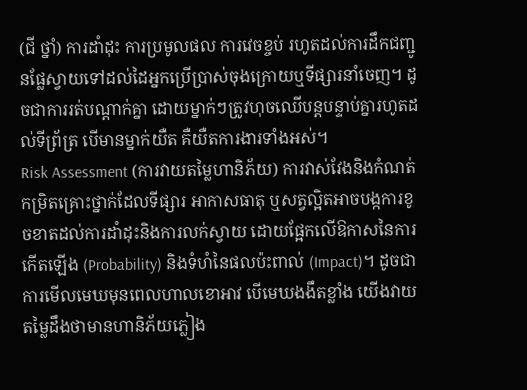(ជី ថ្នាំ) ការដាំដុះ ការប្រមូលផល ការវេចខ្ចប់ រហូតដល់ការដឹកជញ្ជូនផ្លែស្វាយទៅដល់ដៃអ្នកប្រើប្រាស់ចុងក្រោយឬទីផ្សារនាំចេញ។ ដូចជាការរត់បណ្តាក់គ្នា ដោយម្នាក់ៗត្រូវហុចឈើបន្តបន្ទាប់គ្នារហូតដល់ទីព្រ័ត្រ បើមានម្នាក់យឺត គឺយឺតការងារទាំងអស់។
Risk Assessment (ការវាយតម្លៃហានិភ័យ) ការវាស់វែងនិងកំណត់កម្រិតគ្រោះថ្នាក់ដែលទីផ្សារ អាកាសធាតុ ឬសត្វល្អិតអាចបង្កការខូចខាតដល់ការដាំដុះនិងការលក់ស្វាយ ដោយផ្អែកលើឱកាសនៃការកើតឡើង (Probability) និងទំហំនៃផលប៉ះពាល់ (Impact)។ ដូចជាការមើលមេឃមុនពេលហាលខោអាវ បើមេឃងងឹតខ្លាំង យើងវាយតម្លៃដឹងថាមានហានិភ័យភ្លៀង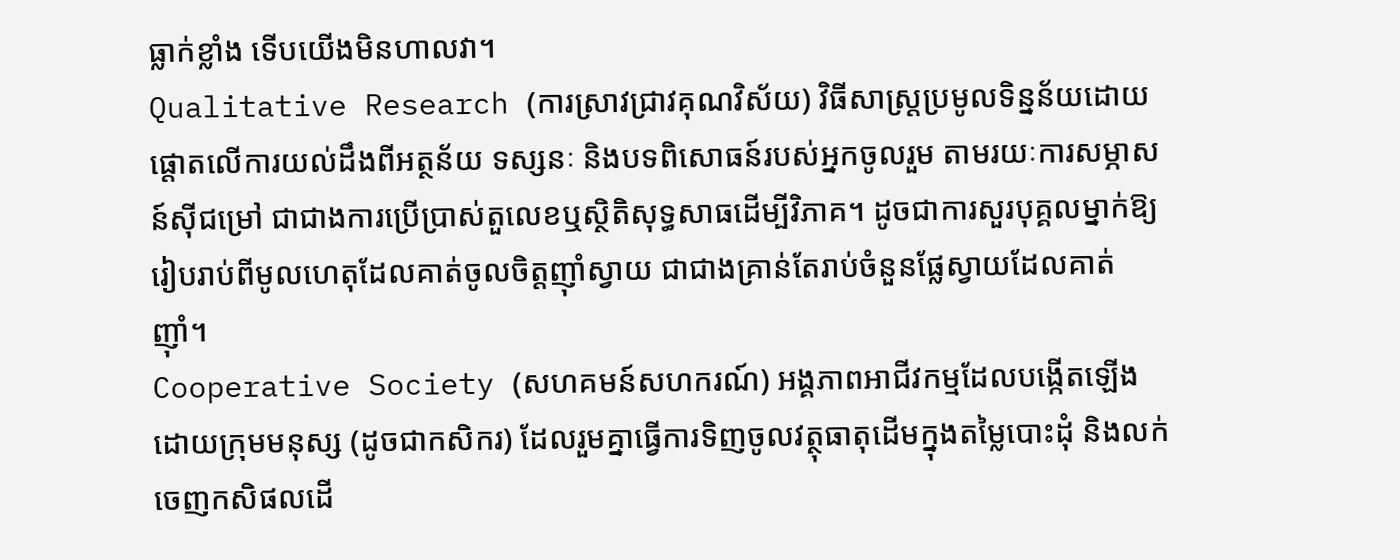ធ្លាក់ខ្លាំង ទើបយើងមិនហាលវា។
Qualitative Research (ការស្រាវជ្រាវគុណវិស័យ) វិធីសាស្ត្រប្រមូលទិន្នន័យដោយផ្តោតលើការយល់ដឹងពីអត្ថន័យ ទស្សនៈ និងបទពិសោធន៍របស់អ្នកចូលរួម តាមរយៈការសម្ភាសន៍ស៊ីជម្រៅ ជាជាងការប្រើប្រាស់តួលេខឬស្ថិតិសុទ្ធសាធដើម្បីវិភាគ។ ដូចជាការសួរបុគ្គលម្នាក់ឱ្យរៀបរាប់ពីមូលហេតុដែលគាត់ចូលចិត្តញ៉ាំស្វាយ ជាជាងគ្រាន់តែរាប់ចំនួនផ្លែស្វាយដែលគាត់ញ៉ាំ។
Cooperative Society (សហគមន៍សហករណ៍) អង្គភាពអាជីវកម្មដែលបង្កើតឡើងដោយក្រុមមនុស្ស (ដូចជាកសិករ) ដែលរួមគ្នាធ្វើការទិញចូលវត្ថុធាតុដើមក្នុងតម្លៃបោះដុំ និងលក់ចេញកសិផលដើ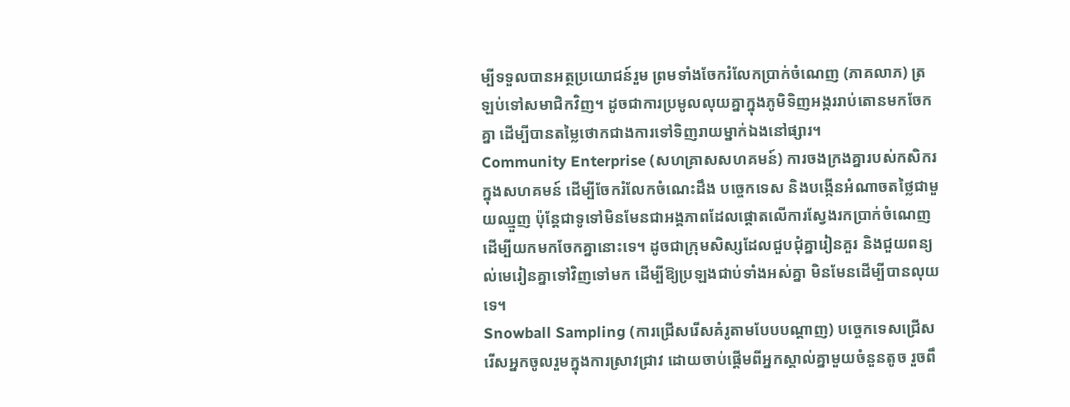ម្បីទទួលបានអត្ថប្រយោជន៍រួម ព្រមទាំងចែករំលែកប្រាក់ចំណេញ (ភាគលាភ) ត្រឡប់ទៅសមាជិកវិញ។ ដូចជាការប្រមូលលុយគ្នាក្នុងភូមិទិញអង្កររាប់តោនមកចែកគ្នា ដើម្បីបានតម្លៃថោកជាងការទៅទិញរាយម្នាក់ឯងនៅផ្សារ។
Community Enterprise (សហគ្រាសសហគមន៍) ការចងក្រងគ្នារបស់កសិករក្នុងសហគមន៍ ដើម្បីចែករំលែកចំណេះដឹង បច្ចេកទេស និងបង្កើនអំណាចតថ្លៃជាមួយឈ្មួញ ប៉ុន្តែជាទូទៅមិនមែនជាអង្គភាពដែលផ្តោតលើការស្វែងរកប្រាក់ចំណេញដើម្បីយកមកចែកគ្នានោះទេ។ ដូចជាក្រុមសិស្សដែលជួបជុំគ្នារៀនគួរ និងជួយពន្យល់មេរៀនគ្នាទៅវិញទៅមក ដើម្បីឱ្យប្រឡងជាប់ទាំងអស់គ្នា មិនមែនដើម្បីបានលុយទេ។
Snowball Sampling (ការជ្រើសរើសគំរូតាមបែបបណ្តាញ) បច្ចេកទេសជ្រើសរើសអ្នកចូលរួមក្នុងការស្រាវជ្រាវ ដោយចាប់ផ្តើមពីអ្នកស្គាល់គ្នាមួយចំនួនតូច រួចពឹ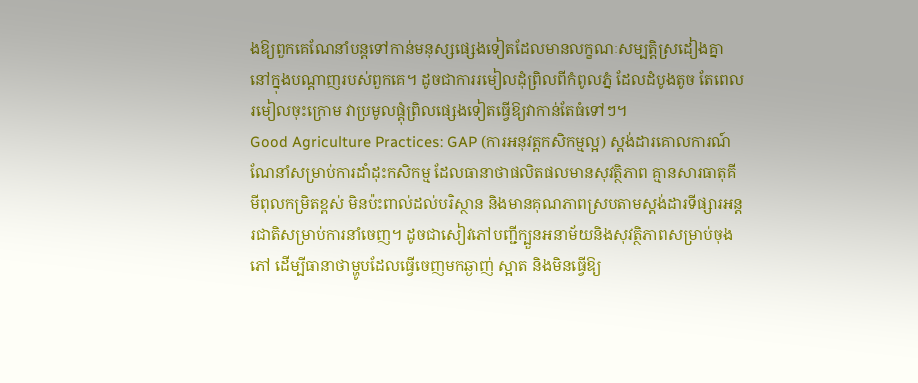ងឱ្យពួកគេណែនាំបន្តទៅកាន់មនុស្សផ្សេងទៀតដែលមានលក្ខណៈសម្បត្តិស្រដៀងគ្នានៅក្នុងបណ្តាញរបស់ពួកគេ។ ដូចជាការរមៀលដុំព្រិលពីកំពូលភ្នំ ដែលដំបូងតូច តែពេលរមៀលចុះក្រោម វាប្រមូលផ្តុំព្រិលផ្សេងទៀតធ្វើឱ្យវាកាន់តែធំទៅៗ។
Good Agriculture Practices: GAP (ការអនុវត្តកសិកម្មល្អ) ស្តង់ដារគោលការណ៍ណែនាំសម្រាប់ការដាំដុះកសិកម្ម ដែលធានាថាផលិតផលមានសុវត្ថិភាព គ្មានសារធាតុគីមីពុលកម្រិតខ្ពស់ មិនប៉ះពាល់ដល់បរិស្ថាន និងមានគុណភាពស្របតាមស្តង់ដារទីផ្សារអន្តរជាតិសម្រាប់ការនាំចេញ។ ដូចជាសៀវភៅបញ្ជីក្បួនអនាម័យនិងសុវត្ថិភាពសម្រាប់ចុងភៅ ដើម្បីធានាថាម្ហូបដែលធ្វើចេញមកឆ្ងាញ់ ស្អាត និងមិនធ្វើឱ្យ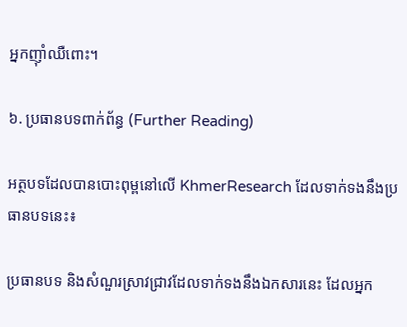អ្នកញ៉ាំឈឺពោះ។

៦. ប្រធានបទពាក់ព័ន្ធ (Further Reading)

អត្ថបទដែលបានបោះពុម្ពនៅលើ KhmerResearch ដែលទាក់ទងនឹងប្រធានបទនេះ៖

ប្រធានបទ និងសំណួរស្រាវជ្រាវដែលទាក់ទងនឹងឯកសារនេះ ដែលអ្នក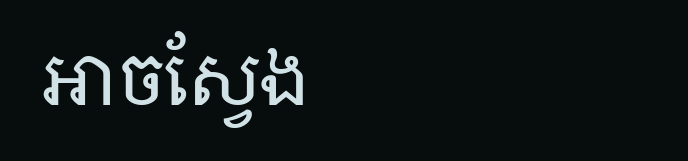អាចស្វែង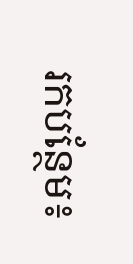រកបន្ថែម៖